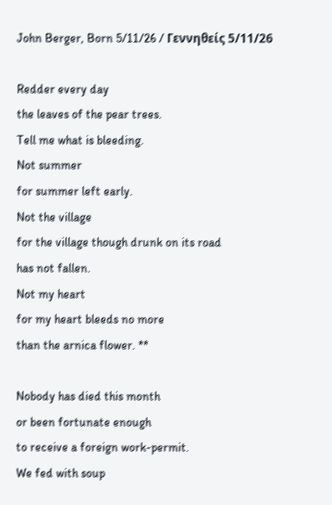John Berger, Born 5/11/26 / Γεννηθείς 5/11/26

Redder every day
the leaves of the pear trees.
Tell me what is bleeding.
Not summer
for summer left early.
Not the village
for the village though drunk on its road
has not fallen.
Not my heart
for my heart bleeds no more
than the arnica flower. **

Nobody has died this month
or been fortunate enough
to receive a foreign work-permit.
We fed with soup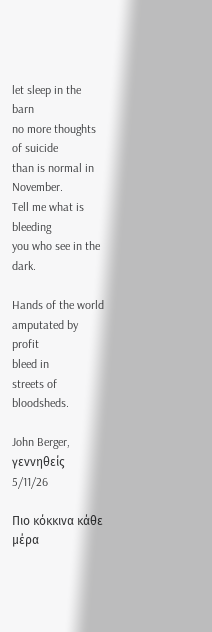let sleep in the barn
no more thoughts of suicide
than is normal in November.
Tell me what is bleeding
you who see in the dark.

Hands of the world
amputated by profit
bleed in
streets of bloodsheds.

John Berger, γεννηθείς 5/11/26

Πιο κόκκινα κάθε μέρα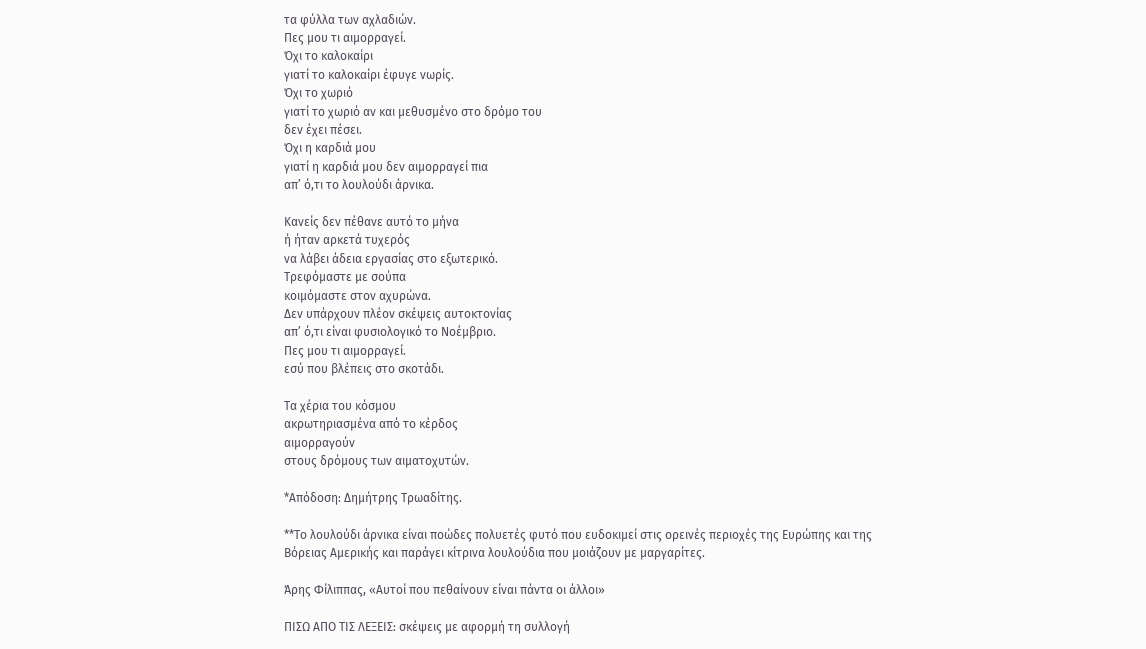τα φύλλα των αχλαδιών.
Πες μου τι αιμορραγεί.
Όχι το καλοκαίρι
γιατί το καλοκαίρι έφυγε νωρίς.
Όχι το χωριό
γιατί το χωριό αν και μεθυσμένο στο δρόμο του
δεν έχει πέσει.
Όχι η καρδιά μου
γιατί η καρδιά μου δεν αιμορραγεί πια
απ’ ό,τι το λουλούδι άρνικα.

Κανείς δεν πέθανε αυτό το μήνα
ή ήταν αρκετά τυχερός
να λάβει άδεια εργασίας στο εξωτερικό.
Τρεφόμαστε με σούπα
κοιμόμαστε στον αχυρώνα.
Δεν υπάρχουν πλέον σκέψεις αυτοκτονίας
απ’ ό,τι είναι φυσιολογικό το Νοέμβριο.
Πες μου τι αιμορραγεί.
εσύ που βλέπεις στο σκοτάδι.

Τα χέρια του κόσμου
ακρωτηριασμένα από το κέρδος
αιμορραγούν
στους δρόμους των αιματοχυτών.

*Απόδοση: Δημήτρης Τρωαδίτης.

**Το λουλούδι άρνικα είναι ποώδες πολυετές φυτό που ευδοκιμεί στις ορεινές περιοχές της Ευρώπης και της Βόρειας Αμερικής και παράγει κίτρινα λουλούδια που μοιάζουν με μαργαρίτες.

Άρης Φίλιππας, «Αυτοί που πεθαίνουν είναι πάντα οι άλλοι»

ΠΙΣΩ ΑΠΟ ΤΙΣ ΛΕΞΕΙΣ: σκέψεις με αφορμή τη συλλογή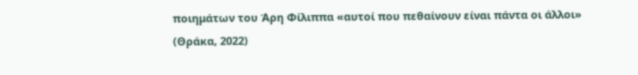ποιημάτων του Άρη Φίλιππα «αυτοί που πεθαίνουν είναι πάντα οι άλλοι» (Θράκα, 2022)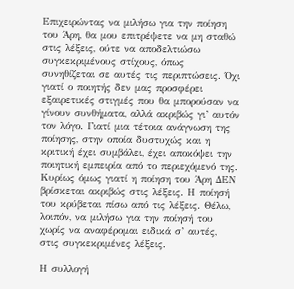Επιχειρώντας να μιλήσω για την ποίηση του Άρη, θα μου επιτρέψετε να μη σταθώ στις λέξεις, ούτε να αποδελτιώσω συγκεκριμένους στίχους, όπως συνηθίζεται σε αυτές τις περιπτώσεις. Όχι γιατί ο ποιητής δεν μας προσφέρει εξαιρετικές στιγμές που θα μπορούσαν να γίνουν συνθήματα, αλλά ακριβώς γι’ αυτόν τον λόγο. Γιατί μια τέτοια ανάγνωση της ποίησης, στην οποία δυστυχώς και η κριτική έχει συμβάλει, έχει αποκόψει την ποιητική εμπειρία από το περιεχόμενό της. Κυρίως όμως γιατί η ποίηση του Άρη ΔΕΝ βρίσκεται ακριβώς στις λέξεις. Η ποίησή του κρύβεται πίσω από τις λέξεις. Θέλω, λοιπόν, να μιλήσω για την ποίησή του χωρίς να αναφέρομαι ειδικά σ’ αυτές, στις συγκεκριμένες λέξεις.

Η συλλογή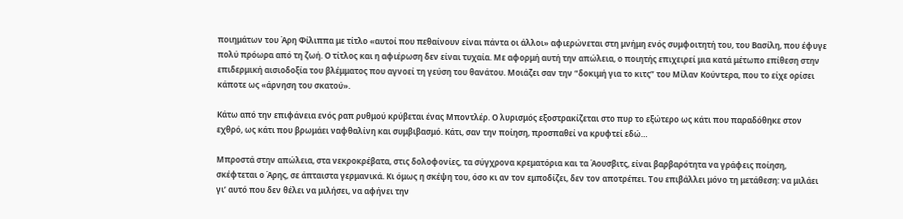ποιημάτων του Άρη Φίλιππα με τίτλο «αυτοί που πεθαίνουν είναι πάντα οι άλλοι» αφιερώνεται στη μνήμη ενός συμφοιτητή του, του Βασίλη, που έφυγε πολύ πρόωρα από τη ζωή. Ο τίτλος και η αφιέρωση δεν είναι τυχαία. Με αφορμή αυτή την απώλεια, ο ποιητής επιχειρεί μια κατά μέτωπο επίθεση στην επιδερμική αισιοδοξία του βλέμματος που αγνοεί τη γεύση του θανάτου. Μοιάζει σαν την “δοκιμή για το κιτς” του Μίλαν Κούντερα, που το είχε ορίσει κάποτε ως «άρνηση του σκατού».

Κάτω από την επιφάνεια ενός ραπ ρυθμού κρύβεται ένας Μποντλέρ. Ο λυρισμός εξοστρακίζεται στο πυρ το εξώτερο ως κάτι που παραδόθηκε στον εχθρό, ως κάτι που βρωμάει ναφθαλίνη και συμβιβασμό. Κάτι, σαν την ποίηση, προσπαθεί να κρυφτεί εδώ…

Μπροστά στην απώλεια, στα νεκροκρέβατα, στις δολοφονίες, τα σύγχρονα κρεματόρια και τα Άουσβιτς, είναι βαρβαρότητα να γράφεις ποίηση, σκέφτεται ο Άρης, σε άπταιστα γερμανικά. Κι όμως η σκέψη του, όσο κι αν τον εμποδίζει, δεν τον αποτρέπει. Του επιβάλλει μόνο τη μετάθεση: να μιλάει γι’ αυτό που δεν θέλει να μιλήσει, να αφήνει την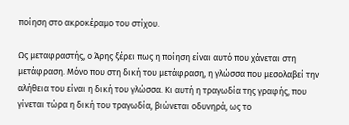ποίηση στο ακροκέραμο του στίχου.

Ως μεταφραστής, ο Άρης ξέρει πως η ποίηση είναι αυτό που χάνεται στη μετάφραση. Μόνο που στη δική του μετάφραση, η γλώσσα που μεσολαβεί την αλήθεια του είναι η δική του γλώσσα. Κι αυτή η τραγωδία της γραφής, που γίνεται τώρα η δική του τραγωδία, βιώνεται οδυνηρά, ως το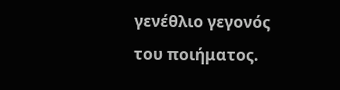γενέθλιο γεγονός του ποιήματος.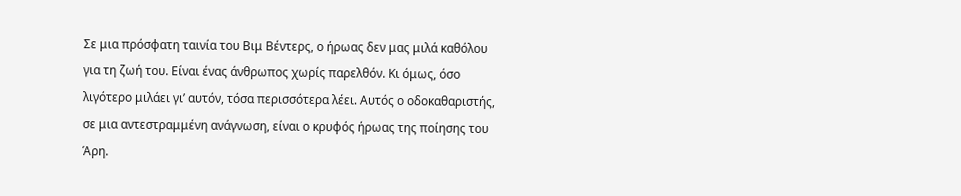Σε μια πρόσφατη ταινία του Βιμ Βέντερς, ο ήρωας δεν μας μιλά καθόλου για τη ζωή του. Είναι ένας άνθρωπος χωρίς παρελθόν. Κι όμως, όσο λιγότερο μιλάει γι’ αυτόν, τόσα περισσότερα λέει. Αυτός ο οδοκαθαριστής, σε μια αντεστραμμένη ανάγνωση, είναι ο κρυφός ήρωας της ποίησης του Άρη.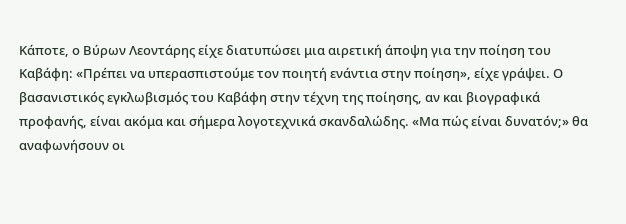Κάποτε, ο Βύρων Λεοντάρης είχε διατυπώσει μια αιρετική άποψη για την ποίηση του Καβάφη: «Πρέπει να υπερασπιστούμε τον ποιητή ενάντια στην ποίηση», είχε γράψει. Ο βασανιστικός εγκλωβισμός του Καβάφη στην τέχνη της ποίησης, αν και βιογραφικά προφανής, είναι ακόμα και σήμερα λογοτεχνικά σκανδαλώδης. «Μα πώς είναι δυνατόν;» θα αναφωνήσουν οι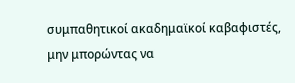συμπαθητικοί ακαδημαϊκοί καβαφιστές, μην μπορώντας να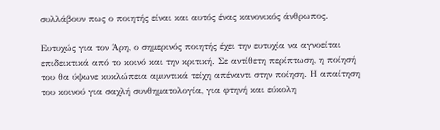συλλάβουν πως ο ποιητής είναι και αυτός ένας κανονικός άνθρωπος.

Ευτυχώς για τον Άρη, ο σημερινός ποιητής έχει την ευτυχία να αγνοείται επιδεικτικά από το κοινό και την κριτική. Σε αντίθετη περίπτωση, η ποίησή του θα ύψωνε κυκλώπεια αμυντικά τείχη απέναντι στην ποίηση. Η απαίτηση του κοινού για σαχλή συνθηματολογία, για φτηνή και εύκολη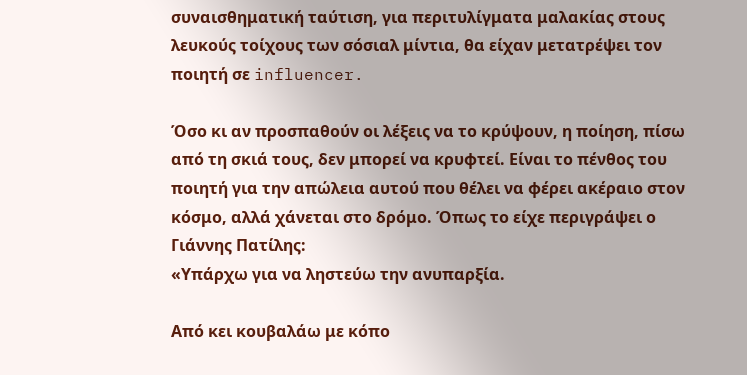συναισθηματική ταύτιση, για περιτυλίγματα μαλακίας στους λευκούς τοίχους των σόσιαλ μίντια, θα είχαν μετατρέψει τον ποιητή σε influencer.

Όσο κι αν προσπαθούν οι λέξεις να το κρύψουν, η ποίηση, πίσω από τη σκιά τους, δεν μπορεί να κρυφτεί. Είναι το πένθος του ποιητή για την απώλεια αυτού που θέλει να φέρει ακέραιο στον κόσμο, αλλά χάνεται στο δρόμο. Όπως το είχε περιγράψει ο Γιάννης Πατίλης:
«Υπάρχω για να ληστεύω την ανυπαρξία.

Από κει κουβαλάω με κόπο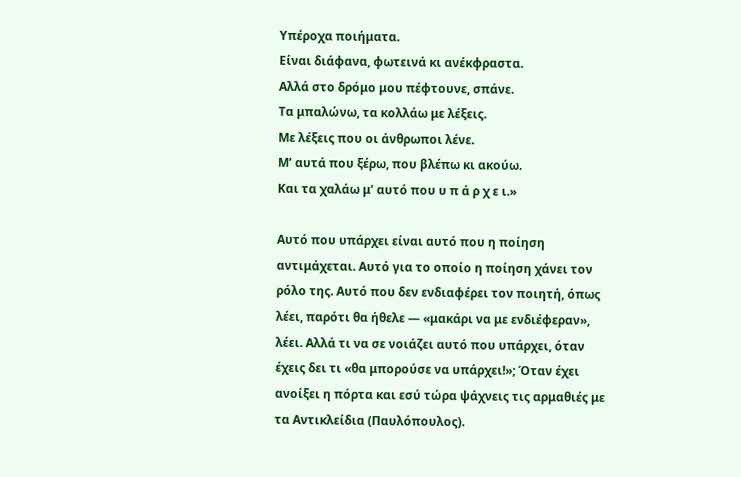Υπέροχα ποιήματα.
Είναι διάφανα, φωτεινά κι ανέκφραστα.
Αλλά στο δρόμο μου πέφτουνε, σπάνε.
Τα μπαλώνω, τα κολλάω με λέξεις.
Με λέξεις που οι άνθρωποι λένε.
Μ’ αυτά που ξέρω, που βλέπω κι ακούω.
Και τα χαλάω μ’ αυτό που υ π ά ρ χ ε ι.»

Αυτό που υπάρχει είναι αυτό που η ποίηση αντιμάχεται. Αυτό για το οποίο η ποίηση χάνει τον ρόλο της. Αυτό που δεν ενδιαφέρει τον ποιητή, όπως λέει, παρότι θα ήθελε — «μακάρι να με ενδιέφεραν», λέει. Αλλά τι να σε νοιάζει αυτό που υπάρχει, όταν έχεις δει τι «θα μπορούσε να υπάρχει!»; Όταν έχει ανοίξει η πόρτα και εσύ τώρα ψάχνεις τις αρμαθιές με τα Αντικλείδια (Παυλόπουλος).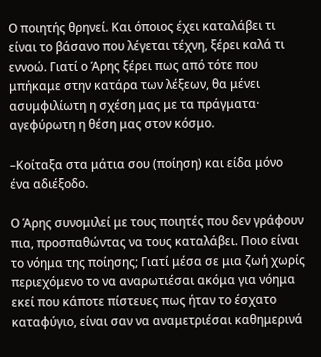Ο ποιητής θρηνεί. Και όποιος έχει καταλάβει τι είναι το βάσανο που λέγεται τέχνη, ξέρει καλά τι εννοώ. Γιατί ο Άρης ξέρει πως από τότε που μπήκαμε στην κατάρα των λέξεων, θα μένει ασυμφιλίωτη η σχέση μας με τα πράγματα· αγεφύρωτη η θέση μας στον κόσμο.

–Κοίταξα στα μάτια σου (ποίηση) και είδα μόνο ένα αδιέξοδο.

Ο Άρης συνομιλεί με τους ποιητές που δεν γράφουν πια, προσπαθώντας να τους καταλάβει. Ποιο είναι το νόημα της ποίησης; Γιατί μέσα σε μια ζωή χωρίς περιεχόμενο το να αναρωτιέσαι ακόμα για νόημα εκεί που κάποτε πίστευες πως ήταν το έσχατο καταφύγιο, είναι σαν να αναμετριέσαι καθημερινά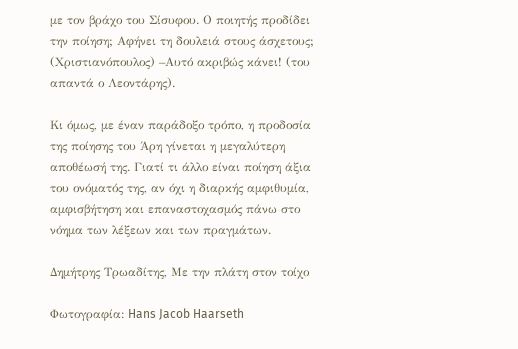με τον βράχο του Σίσυφου. Ο ποιητής προδίδει την ποίηση; Αφήνει τη δουλειά στους άσχετους; (Χριστιανόπουλος) –Αυτό ακριβώς κάνει! (του απαντά ο Λεοντάρης).

Κι όμως, με έναν παράδοξο τρόπο, η προδοσία της ποίησης του Άρη γίνεται η μεγαλύτερη αποθέωσή της. Γιατί τι άλλο είναι ποίηση άξια του ονόματός της, αν όχι η διαρκής αμφιθυμία, αμφισβήτηση και επαναστοχασμός πάνω στο νόημα των λέξεων και των πραγμάτων.

Δημήτρης Τρωαδίτης, Με την πλάτη στον τοίχο

Φωτογραφία: Hans Jacob Haarseth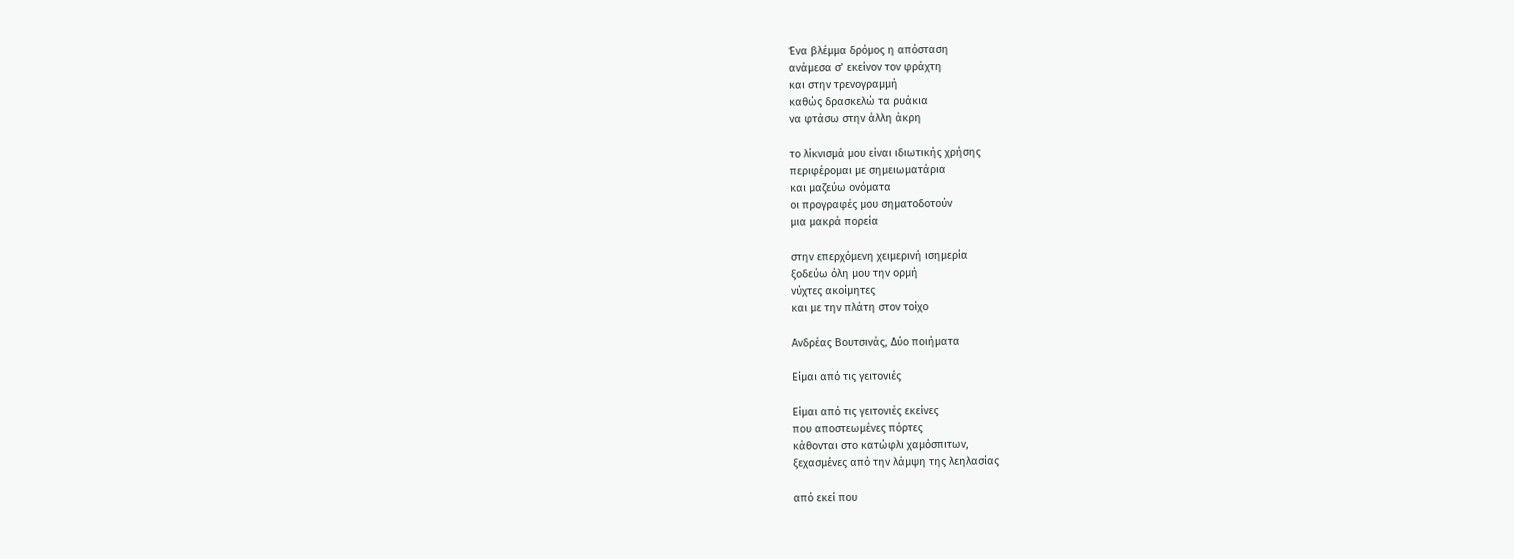Ένα βλέμμα δρόμος η απόσταση
ανάμεσα σ’ εκείνον τον φράχτη
και στην τρενογραμμή
καθώς δρασκελώ τα ρυάκια
να φτάσω στην άλλη άκρη

το λίκνισμά μου είναι ιδιωτικής χρήσης
περιφέρομαι με σημειωματάρια
και μαζεύω ονόματα
οι προγραφές μου σηματοδοτούν
μια μακρά πορεία

στην επερχόμενη χειμερινή ισημερία
ξοδεύω όλη μου την ορμή
νύχτες ακοίμητες
και με την πλάτη στον τοίχο

Ανδρέας Βουτσινάς, Δύο ποιήματα

Είμαι από τις γειτονιές

Είμαι από τις γειτονιές εκείνες
που αποστεωμένες πόρτες
κάθονται στο κατώφλι χαμόσπιτων,
ξεχασμένες από την λάμψη της λεηλασίας

από εκεί που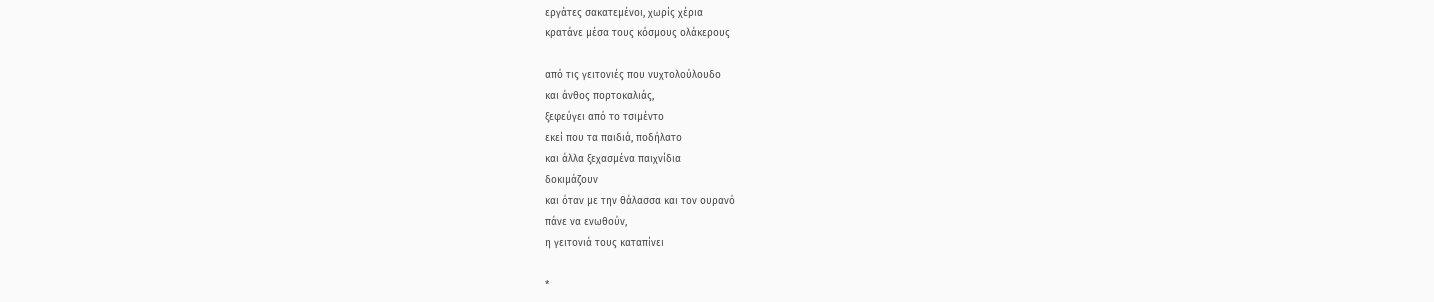εργάτες σακατεμένοι, χωρίς χέρια
κρατάνε μέσα τους κόσμους ολάκερους

από τις γειτονιές που νυχτολούλουδο
και άνθος πορτοκαλιάς,
ξεφεύγει από το τσιμέντο
εκεί που τα παιδιά, ποδήλατο
και άλλα ξεχασμένα παιχνίδια
δοκιμάζουν
και όταν με την θάλασσα και τον ουρανό
πάνε να ενωθούν,
η γειτονιά τους καταπίνει

*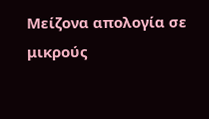Μείζονα απολογία σε μικρούς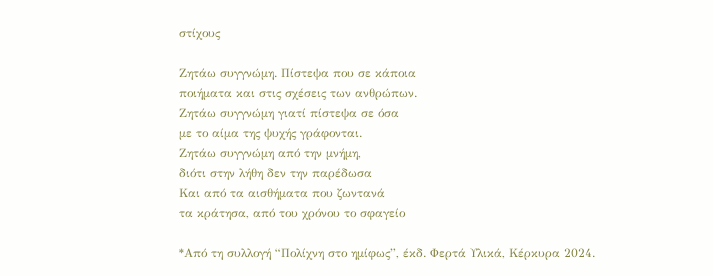στίχους

Ζητάω συγγνώμη. Πίστεψα που σε κάποια
ποιήματα και στις σχέσεις των ανθρώπων.
Ζητάω συγγνώμη γιατί πίστεψα σε όσα
με το αίμα της ψυχής γράφονται.
Ζητάω συγγνώμη από την μνήμη,
διότι στην λήθη δεν την παρέδωσα
Και από τα αισθήματα που ζωντανά
τα κράτησα, από του χρόνου το σφαγείο

*Από τη συλλογή “Πολίχνη στο ημίφως”, έκδ. Φερτά Υλικά, Κέρκυρα 2024.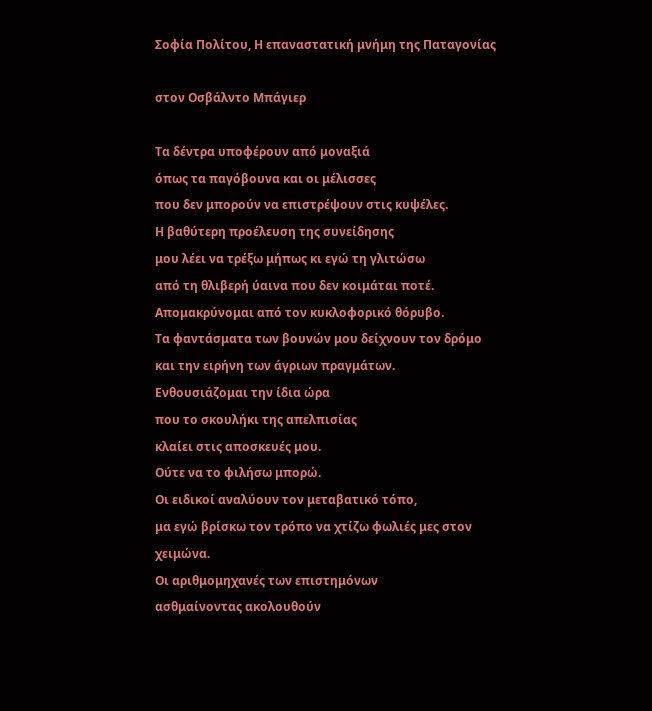Σοφία Πολίτου, Η επαναστατική μνήμη της Παταγονίας

στον Oσβάλντο Μπάγιερ

Τα δέντρα υποφέρουν από μοναξιά
όπως τα παγόβουνα και οι μέλισσες
που δεν μπορούν να επιστρέψουν στις κυψέλες.
Η βαθύτερη προέλευση της συνείδησης
μου λέει να τρέξω μήπως κι εγώ τη γλιτώσω
από τη θλιβερή ύαινα που δεν κοιμάται ποτέ.
Απομακρύνομαι από τον κυκλοφορικό θόρυβο.
Τα φαντάσματα των βουνών μου δείχνουν τον δρόμο
και την ειρήνη των άγριων πραγμάτων.
Ενθουσιάζομαι την ίδια ώρα
που το σκουλήκι της απελπισίας
κλαίει στις αποσκευές μου.
Ούτε να το φιλήσω μπορώ.
Οι ειδικοί αναλύουν τον μεταβατικό τόπο,
μα εγώ βρίσκω τον τρόπο να χτίζω φωλιές μες στον χειμώνα.
Οι αριθμομηχανές των επιστημόνων
ασθμαίνοντας ακολουθούν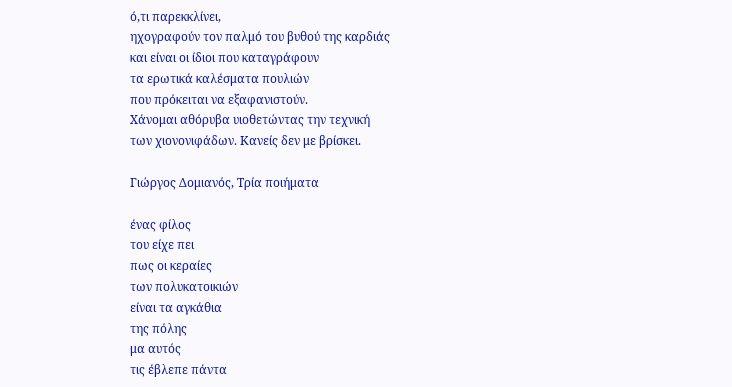ό,τι παρεκκλίνει,
ηχογραφούν τον παλμό του βυθού της καρδιάς
και είναι οι ίδιοι που καταγράφουν
τα ερωτικά καλέσματα πουλιών
που πρόκειται να εξαφανιστούν.
Χάνομαι αθόρυβα υιοθετώντας την τεχνική
των χιονονιφάδων. Κανείς δεν με βρίσκει.

Γιώργος Δομιανός, Τρία ποιήματα

ένας φίλος
του είχε πει
πως οι κεραίες
των πολυκατοικιών
είναι τα αγκάθια
της πόλης
μα αυτός
τις έβλεπε πάντα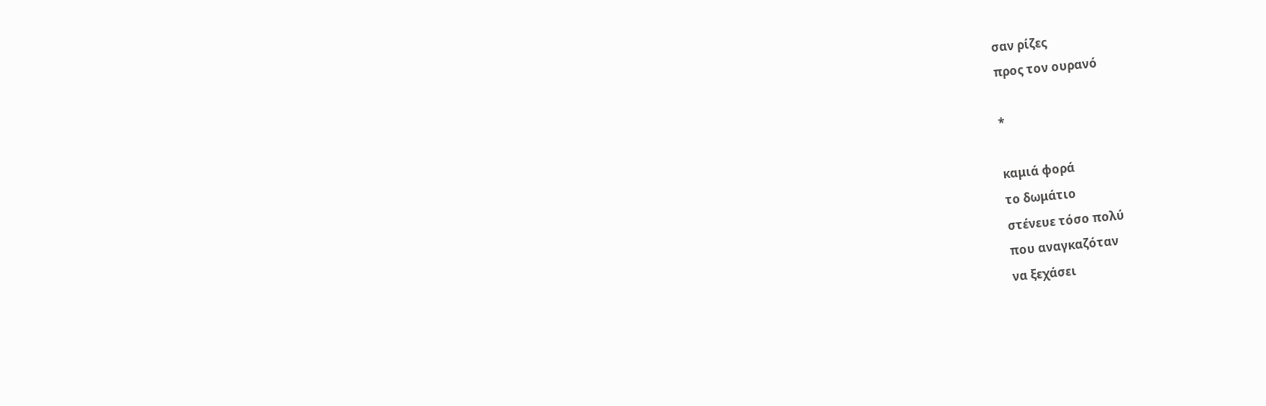σαν ρίζες
προς τον ουρανό

*

καμιά φορά
το δωμάτιο
στένευε τόσο πολύ
που αναγκαζόταν
να ξεχάσει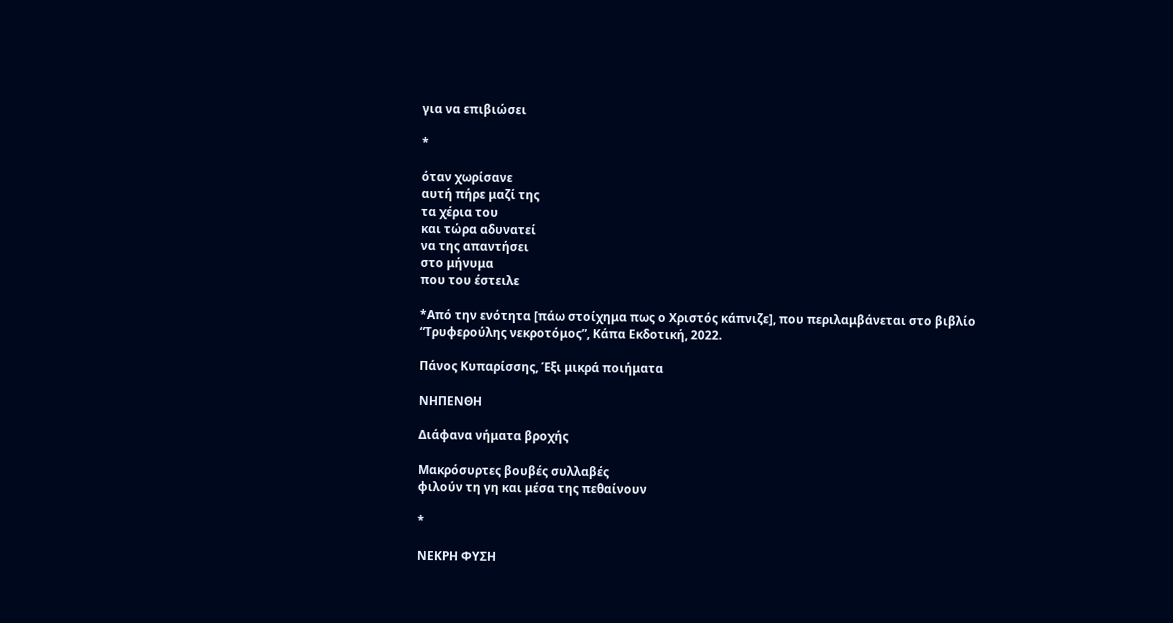για να επιβιώσει

*

όταν χωρίσανε
αυτή πήρε μαζί της
τα χέρια του
και τώρα αδυνατεί
να της απαντήσει
στο μήνυμα
που του έστειλε

*Από την ενότητα [πάω στοίχημα πως ο Χριστός κάπνιζε], που περιλαμβάνεται στο βιβλίο “Τρυφερούλης νεκροτόμος”, Κάπα Εκδοτική, 2022.

Πάνος Κυπαρίσσης, Έξι μικρά ποιήματα

ΝΗΠΕΝΘΗ

Διάφανα νήματα βροχής

Μακρόσυρτες βουβές συλλαβές
φιλούν τη γη και μέσα της πεθαίνουν

*

ΝΕΚΡΗ ΦΥΣΗ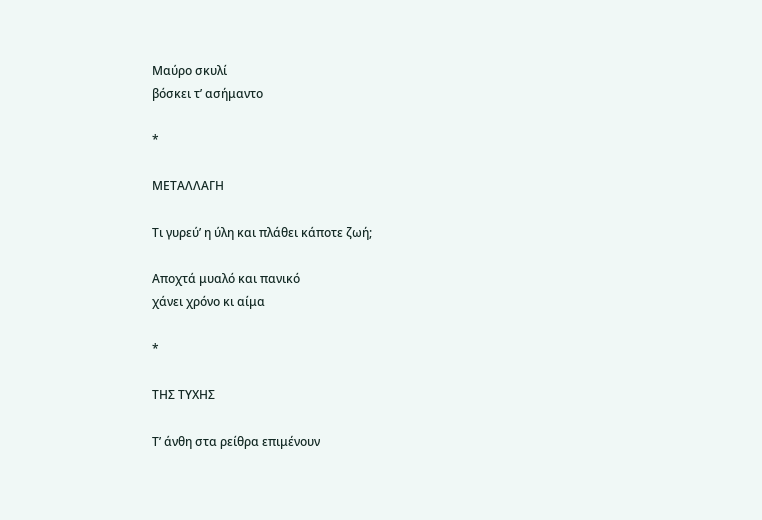Μαύρο σκυλί
βόσκει τ’ ασήμαντο

*

ΜΕΤΑΛΛΑΓΗ

Τι γυρεύ’ η ύλη και πλάθει κάποτε ζωή;

Αποχτά μυαλό και πανικό
χάνει χρόνο κι αίμα

*

ΤΗΣ ΤΥΧΗΣ

Τ’ άνθη στα ρείθρα επιμένουν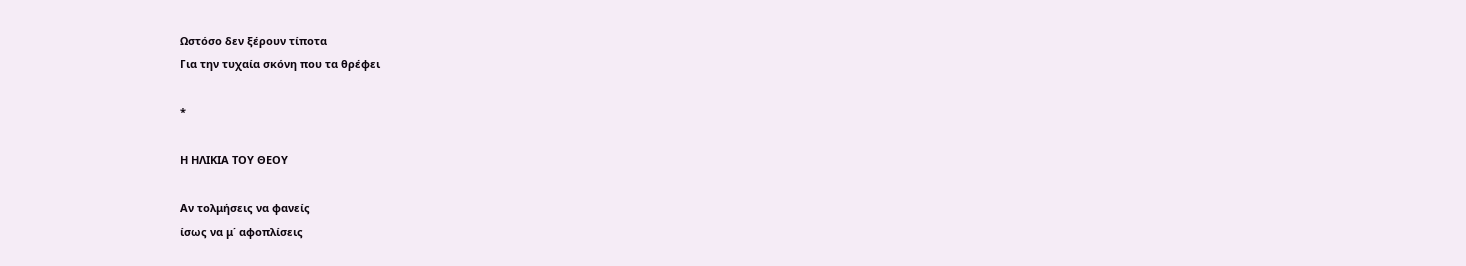Ωστόσο δεν ξέρουν τίποτα
Για την τυχαία σκόνη που τα θρέφει

*

Η ΗΛΙΚΙΑ ΤΟΥ ΘΕΟΥ

Αν τολμήσεις να φανείς
ίσως να μ΄ αφοπλίσεις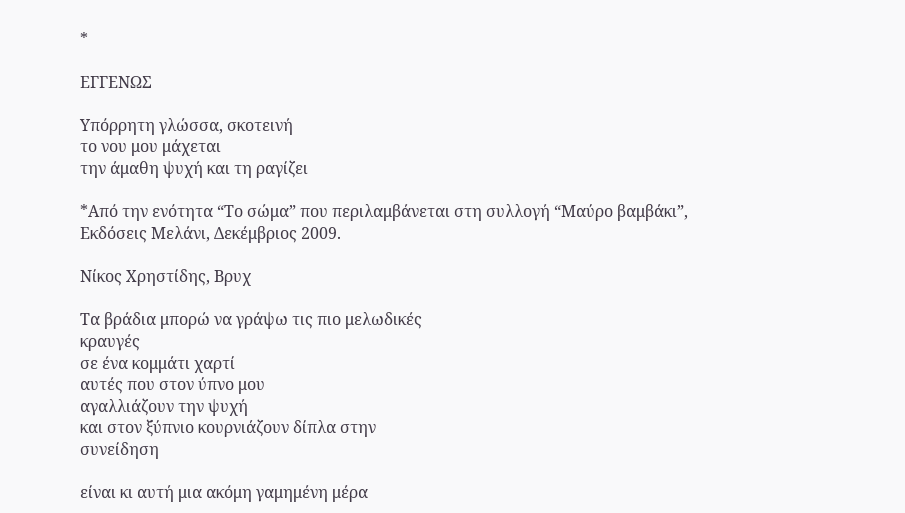*

ΕΓΓΕΝΩΣ

Υπόρρητη γλώσσα, σκοτεινή
το νου μου μάχεται
την άμαθη ψυχή και τη ραγίζει

*Από την ενότητα “Το σώμα” που περιλαμβάνεται στη συλλογή “Μαύρο βαμβάκι”, Εκδόσεις Μελάνι, Δεκέμβριος 2009.

Νίκος Χρηστίδης, Βρυχ

Τα βράδια μπορώ να γράψω τις πιο μελωδικές
κραυγές
σε ένα κομμάτι χαρτί
αυτές που στον ύπνο μου
αγαλλιάζουν την ψυχή
και στον ξύπνιο κουρνιάζουν δίπλα στην
συνείδηση

είναι κι αυτή μια ακόμη γαμημένη μέρα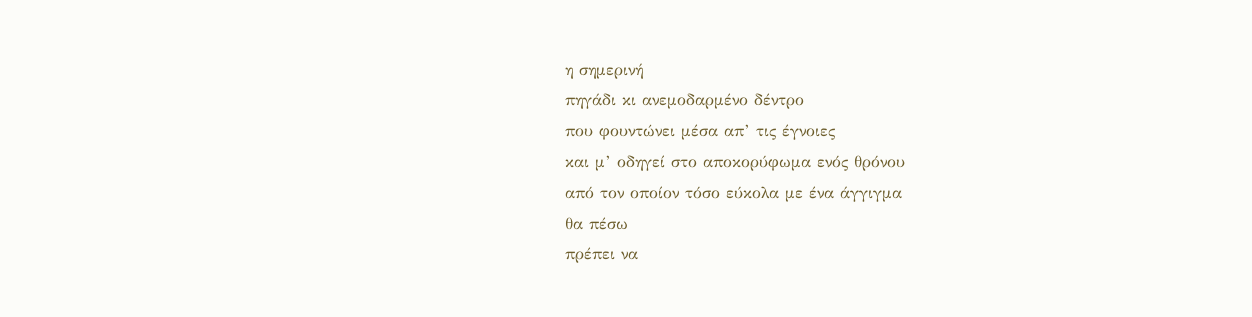η σημερινή
πηγάδι κι ανεμοδαρμένο δέντρο
που φουντώνει μέσα απ’ τις έγνοιες
και μ’ οδηγεί στο αποκορύφωμα ενός θρόνου
από τον οποίον τόσο εύκολα με ένα άγγιγμα
θα πέσω
πρέπει να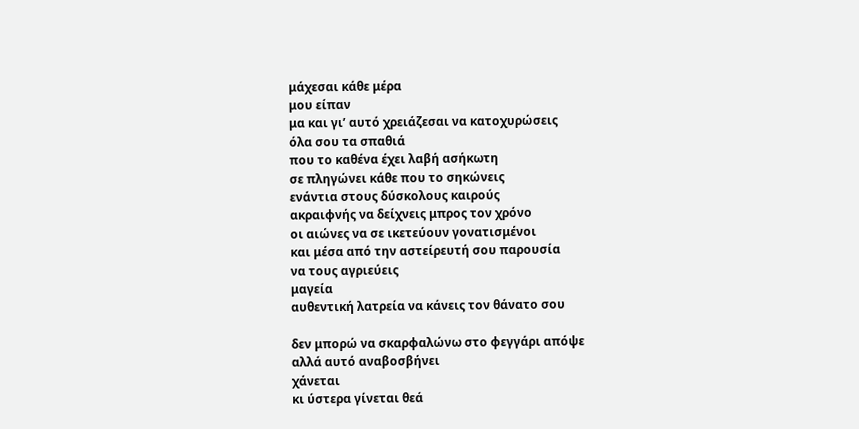μάχεσαι κάθε μέρα
μου είπαν
μα και γι’ αυτό χρειάζεσαι να κατοχυρώσεις
όλα σου τα σπαθιά
που το καθένα έχει λαβή ασήκωτη
σε πληγώνει κάθε που το σηκώνεις
ενάντια στους δύσκολους καιρούς
ακραιφνής να δείχνεις μπρος τον χρόνο
οι αιώνες να σε ικετεύουν γονατισμένοι
και μέσα από την αστείρευτή σου παρουσία
να τους αγριεύεις
μαγεία
αυθεντική λατρεία να κάνεις τον θάνατο σου

δεν μπορώ να σκαρφαλώνω στο φεγγάρι απόψε
αλλά αυτό αναβοσβήνει
χάνεται
κι ύστερα γίνεται θεά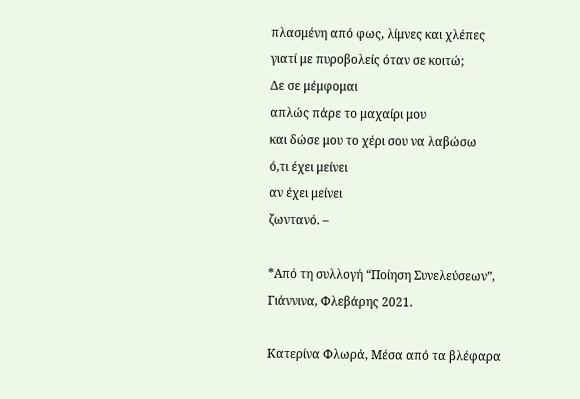πλασμένη από φως, λίμνες και χλέπες
γιατί με πυροβολείς όταν σε κοιτώ;
Δε σε μέμφομαι
απλώς πάρε το μαχαίρι μου
και δώσε μου το χέρι σου να λαβώσω
ό,τι έχει μείνει
αν έχει μείνει
ζωντανό. –

*Από τη συλλογή “Ποίηση Συνελεύσεων”, Γιάννινα, Φλεβάρης 2021.

Κατερίνα Φλωρά, Μέσα από τα βλέφαρα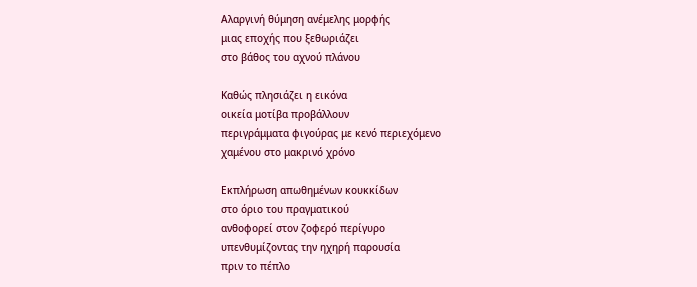Αλαργινή θύμηση ανέμελης μορφής
μιας εποχής που ξεθωριάζει
στο βάθος του αχνού πλάνου

Καθώς πλησιάζει η εικόνα
οικεία μοτίβα προβάλλουν
περιγράμματα φιγούρας με κενό περιεχόμενο
χαμένου στο μακρινό χρόνο

Εκπλήρωση απωθημένων κουκκίδων
στο όριο του πραγματικού
ανθοφορεί στον ζοφερό περίγυρο
υπενθυμίζοντας την ηχηρή παρουσία
πριν το πέπλο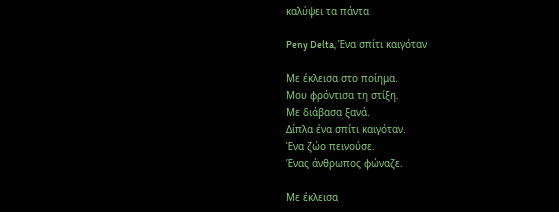καλύψει τα πάντα

Peny Delta, Ένα σπίτι καιγόταν

Με έκλεισα στο ποίημα.
Μου φρόντισα τη στίξη.
Με διάβασα ξανά.
Δίπλα ένα σπίτι καιγόταν.
Ένα ζώο πεινούσε.
Ένας άνθρωπος φώναζε.

Με έκλεισα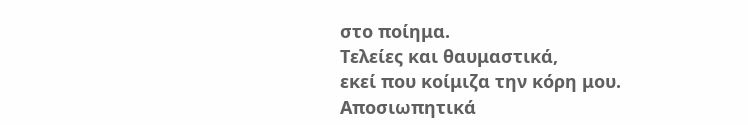στο ποίημα.
Τελείες και θαυμαστικά,
εκεί που κοίμιζα την κόρη μου.
Αποσιωπητικά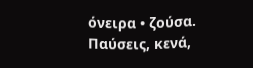όνειρα • ζούσα.
Παύσεις, κενά,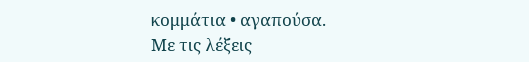κομμάτια • αγαπούσα.
Με τις λέξεις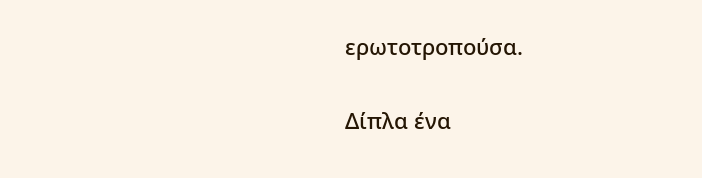ερωτοτροπούσα.

Δίπλα ένα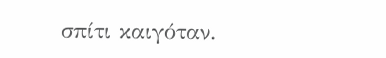σπίτι καιγόταν.